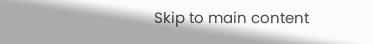Skip to main content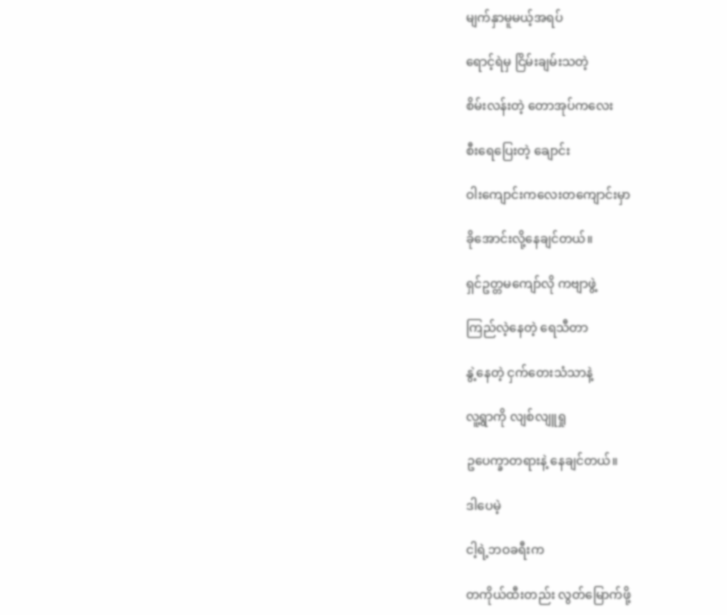မျက်နှာမူမယ့်အရပ်

ရောင့်ရဲမှ ငြိမ်းချမ်းသတဲ့

စိမ်းလန်းတဲ့ တောအုပ်ကလေး

စီးရေပြေးတဲ့ ချောင်း

ဝါးကျောင်းကလေးတကျောင်းမှာ

ခိုအောင်းလို့နေချင်တယ်။

ရှင်ဥတ္တမကျော်လို ကဗျာဖွဲ့

ကြည်လဲ့နေတဲ့ ရေသီတာ

နွဲ့နေတဲ့ ငှက်တေးသံသာနဲ့

လူ့ရွာကို လျစ်လျူရှု

ဥပေက္ခာတရားနဲ့ နေချင်တယ်။

ဒါပေမဲ့

ငါ့ရဲ့ဘဝခရီးက

တကိုယ်ထီးတည်း လွတ်မြောက်ဖို့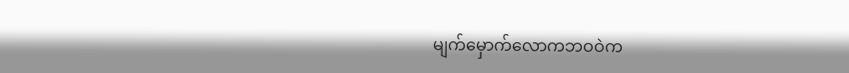မျက်မှောက်လောကဘဝဝဲက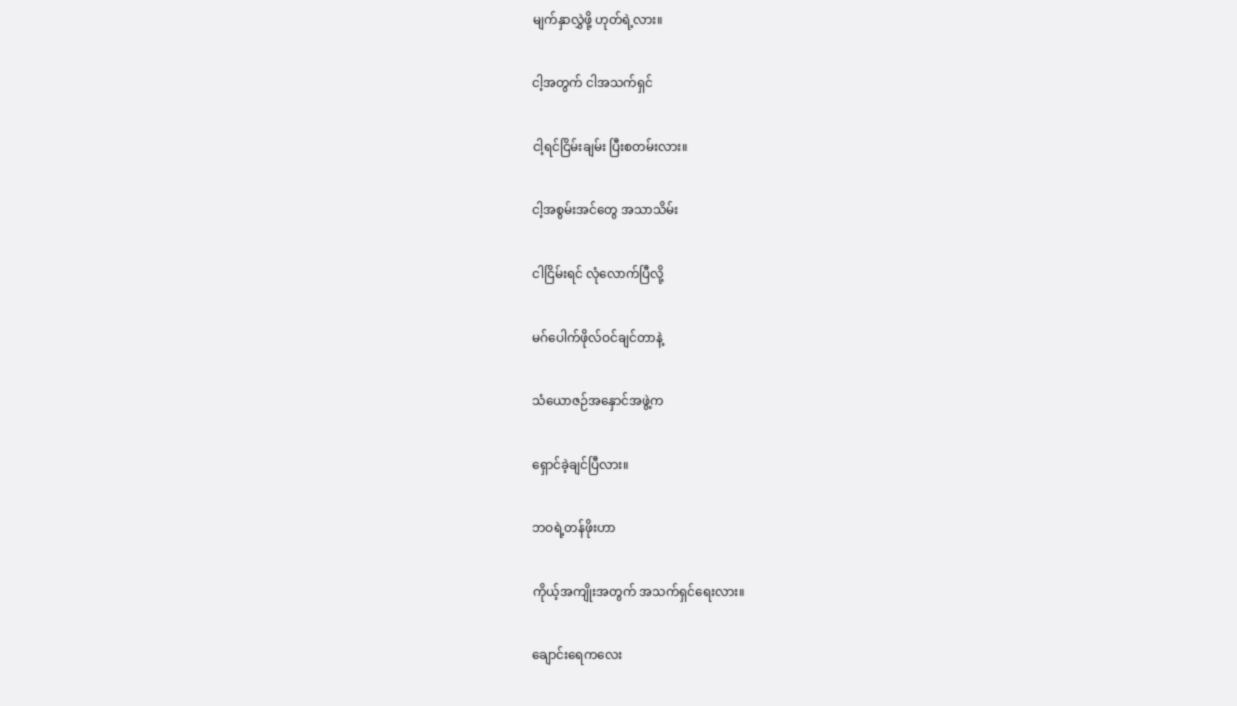မျက်နှာလွှဲဖို့ ဟုတ်ရဲ့လား။

ငါ့အတွက် ငါအသက်ရှင်

ငါ့ရင်ငြိမ်းချမ်း ပြီးစတမ်းလား။

ငါ့အစွမ်းအင်တွေ အသာသိမ်း

ငါငြိမ်းရင် လုံလောက်ပြီလို့

မဂ်ပေါက်ဖိုလ်ဝင်ချင်တာနဲ့

သံယောဇဉ်အနှောင်အဖွဲ့က

ရှောင်ခဲ့ချင်ပြီလား။

ဘဝရဲ့တန်ဖိုးဟာ

ကိုယ့်အကျိုးအတွက် အသက်ရှင်ရေးလား။

ချောင်းရေကလေး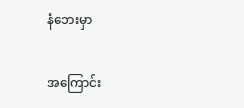နံဘေးမှာ

အကြောင်း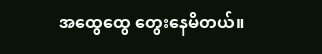အထွေထွေ တွေးနေမိတယ်။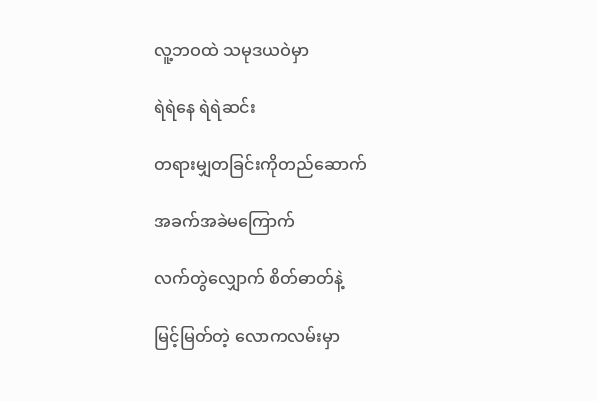လူ့ဘဝထဲ သမုဒယဝဲမှာ

ရဲရဲနေ ရဲရဲဆင်း

တရားမျှတခြင်းကိုတည်ဆောက်

အခက်အခဲမကြောက်

လက်တွဲလျှောက် စိတ်ဓာတ်နဲ့

မြင့်မြတ်တဲ့ လောကလမ်းမှာ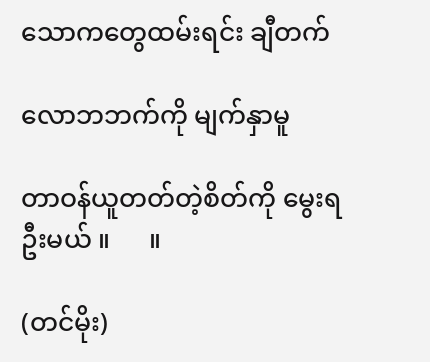သောကတွေထမ်းရင်း ချီတက်

လောဘဘက်ကို မျက်နှာမူ

တာဝန်ယူတတ်တဲ့စိတ်ကို မွေးရဦးမယ် ။      ။

(တင်မိုး)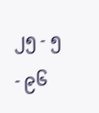၂၅ - ၅ - ၉၆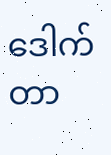ဒေါက်တာ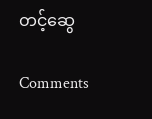တင့်ဆွေ

Comments